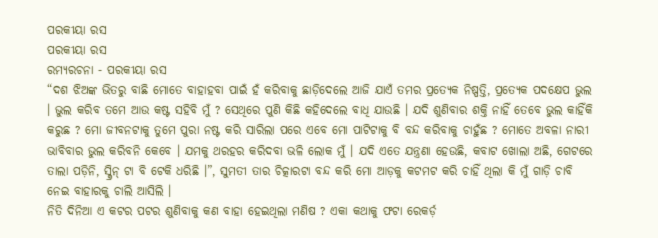ପରକୀୟା ରସ
ପରକୀୟା ରସ
ରମ୍ୟରଚନା - ପରକୀୟା ରସ
“ଦଶ ଝିଅଙ୍କ ଭିତରୁ ବାଛି ମୋତେ ବାହାହବା ପାଇଁ ହଁ କରିବାକୁ ଛାଡ଼ିଦେଲେ ଆଜି ଯାଏଁ ତମର ପ୍ରତ୍ୟେକ ନିଷ୍ପତ୍ତି, ପ୍ରତ୍ୟେକ ପଦକ୍ଷେପ ଭୁଲ । ଭୁଲ କରିବ ତମେ ଆଉ କଷ୍ଟ ସହିବି ମୁଁ ? ସେଥିରେ ପୁଣି କିଛି କହିଦେଲେ ବାଧି ଯାଉଛି । ଯଦି ଶୁଣିବାର ଶକ୍ତି ନାହିଁ ତେବେ ଭୁଲ କାହିଁକି କରୁଛ ? ମୋ ଜୀବନଟାକୁ ତୁମେ ପୁରା ନଷ୍ଟ କରି ସାରିଲା ପରେ ଏବେ ମୋ ପାଟିଟାକୁ ବି ବନ୍ଦ କରିବାକୁ ଚାହୁଁଛ ? ମୋତେ ଅବଳା ନାରୀ ଭାବିବାର ଭୁଲ କରିବନି କେବେ । ଯମକୁ ଥରହର କରିଦବା ଭଳି ଲୋକ ମୁଁ । ଯଦି ଏତେ ଯନ୍ତ୍ରଣା ହେଉଛି, କବାଟ ଖୋଲା ଅଛି, ଗେଟରେ ତାଲା ପଡ଼ିନି, ସ୍କ୍ରିନ୍ ଟା ବି ଟେକି ଧରିଛି ।”, ସୁମତୀ ତାର ଚିତ୍କାରଟା ବନ୍ଦ କରି ମୋ ଆଡ଼କୁ କଟମଟ କରି ଚାହିଁ ଥିଲା କି ମୁଁ ଗାଡ଼ି ଚାବି ନେଇ ବାହାରକୁ ଚାଲି ଆସିଲି ।
ନିତି ଦିନିଆ ଏ କଟର ପଟର ଶୁଣିବାକୁ କଣ ବାହା ହେଇଥିଲା ମଣିଷ ? ଏକା କଥାକୁ ଫଟା ରେକର୍ଡ଼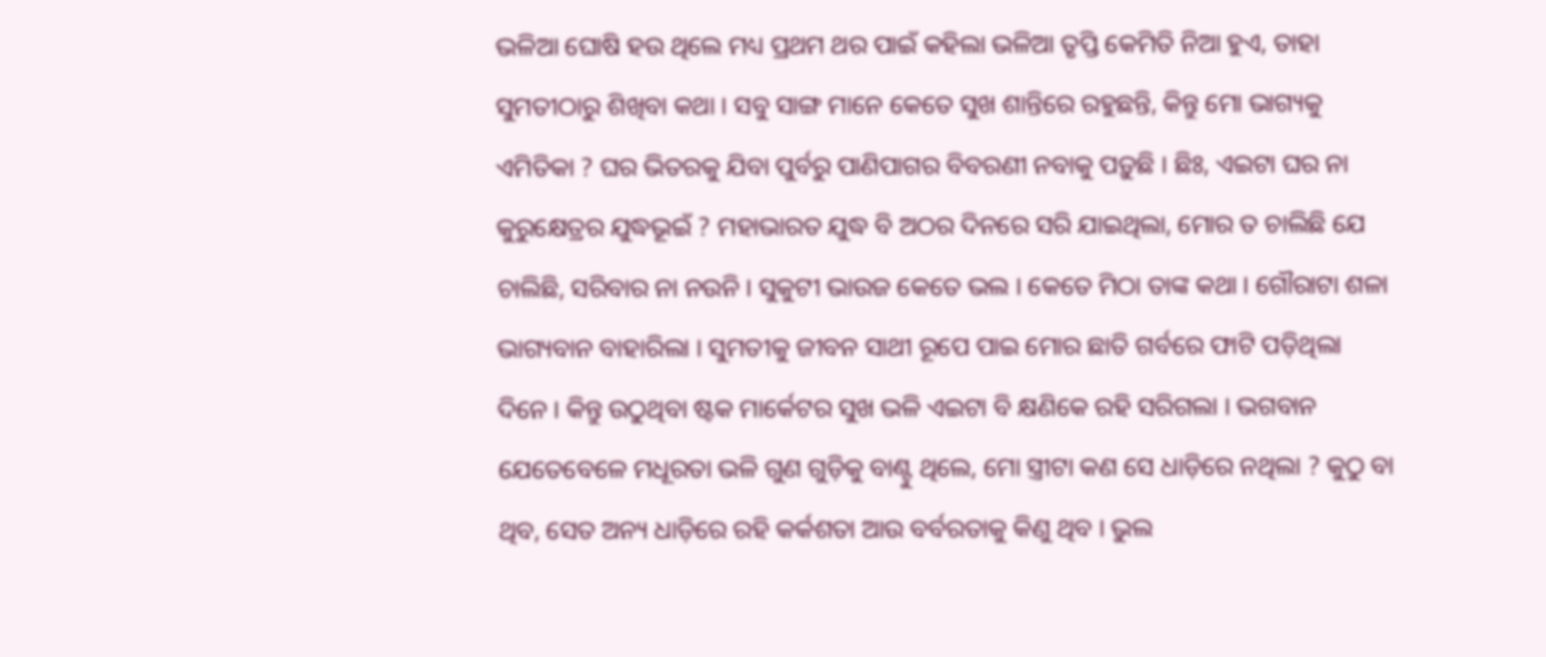ଭଳିଆ ଘୋଷି ହଉ ଥିଲେ ମଧ୍ୟ ପ୍ରଥମ ଥର ପାଇଁ କହିଲା ଭଳିଆ ତୃପ୍ତି କେମିତି ନିଆ ହୁଏ, ତାହା ସୁମତୀଠାରୁ ଶିଖିବା କଥା । ସବୁ ସାଙ୍ଗ ମାନେ କେତେ ସୁଖ ଶାନ୍ତିରେ ରହୁଛନ୍ତି, କିନ୍ତୁ ମୋ ଭାଗ୍ୟକୁ ଏମିତିକା ? ଘର ଭିତରକୁ ଯିବା ପୁର୍ବରୁ ପାଣିପାଗର ବିବରଣୀ ନବାକୁ ପଡ଼ୁଛି । ଛିଃ, ଏଇଟା ଘର ନା କୁରୁକ୍ଷେତ୍ରର ଯୁଦ୍ଧଭୂଇଁ ? ମହାଭାରତ ଯୁଦ୍ଧ ବି ଅଠର ଦିନରେ ସରି ଯାଇଥିଲା, ମୋର ତ ଚାଲିଛି ଯେ ଚାଲିଛି, ସରିବାର ନା ନଉନି । ସୁକୁଟୀ ଭାଉଜ କେତେ ଭଲ । କେତେ ମିଠା ତାଙ୍କ କଥା । ଗୌରାଟା ଶଳା ଭାଗ୍ୟବାନ ବାହାରିଲା । ସୁମତୀକୁ ଜୀବନ ସାଥୀ ରୂପେ ପାଇ ମୋର ଛାତି ଗର୍ବରେ ଫାଟି ପଡ଼ିଥିଲା ଦିନେ । କିନ୍ତୁ ଉଠୁଥିବା ଷ୍ଟକ ମାର୍କେଟର ସୁଖ ଭଳି ଏଇଟା ବି କ୍ଷଣିକେ ରହି ସରିଗଲା । ଭଗବାନ ଯେତେବେଳେ ମଧୂରତା ଭଳି ଗୁଣ ଗୁଡ଼ିକୁ ବାଣ୍ଟୁ ଥିଲେ, ମୋ ସ୍ତ୍ରୀଟା କଣ ସେ ଧାଡ଼ିରେ ନଥିଲା ? କୁଠୁ ବା ଥିବ, ସେତ ଅନ୍ୟ ଧାଡ଼ିରେ ରହି କର୍କଶତା ଆଉ ବର୍ବରତାକୁ କିଣୁ ଥିବ । ଭୁଲ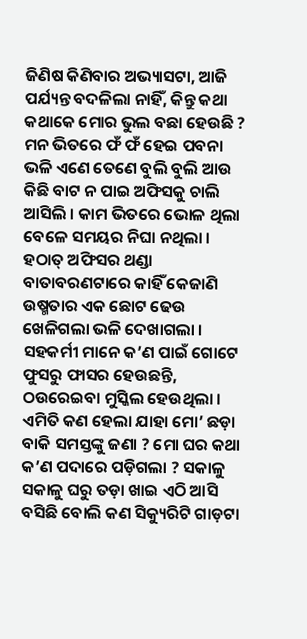ଜିଣିଷ କିଣିବାର ଅଭ୍ୟାସଟା, ଆଜି ପର୍ଯ୍ୟନ୍ତ ବଦଳିଲା ନାହିଁ, କିନ୍ତୁ କଥା କଥାକେ ମୋର ଭୁଲ ବଛା ହେଉଛି ?
ମନ ଭିତରେ ଫଁ ଫଁ ହେଇ ପବନା ଭଳି ଏଣେ ତେଣେ ବୁଲି ବୁଲି ଆଉ କିଛି ବାଟ ନ ପାଇ ଅଫିସକୁ ଚାଲି ଆସିଲି । କାମ ଭିତରେ ଭୋଳ ଥିଲା ବେଳେ ସମୟର ନିଘା ନଥିଲା । ହଠାତ୍ ଅଫିସର ଥଣ୍ଡା ବାତାବରଣଟାରେ କାହିଁ କେଜାଣି ଉଷ୍ମତାର ଏକ ଛୋଟ ଢେଉ ଖେଳିଗଲା ଭଳି ଦେଖାଗଲା । ସହକର୍ମୀ ମାନେ କ’ଣ ପାଇଁ ଗୋଟେ ଫୁସରୁ ଫାସର ହେଉଛନ୍ତି, ଠଉରେଇବା ମୁସ୍କିଲ ହେଉଥିଲା । ଏମିତି କଣ ହେଲା ଯାହା ମୋ’ ଛଡ଼ା ବାକି ସମସ୍ତଙ୍କୁ ଜଣା ? ମୋ ଘର କଥା କ’ଣ ପଦାରେ ପଡ଼ିଗଲା ? ସକାଳୁ ସକାଳୁ ଘରୁ ତଡ଼ା ଖାଇ ଏଠି ଆସି ବସିଛି ବୋଲି କଣ ସିକ୍ୟୁରିଟି ଗାଡ଼ଟା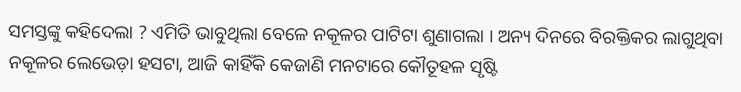ସମସ୍ତଙ୍କୁ କହିଦେଲା ? ଏମିତି ଭାବୁଥିଲା ବେଳେ ନକୂଳର ପାଟିଟା ଶୁଣାଗଲା । ଅନ୍ୟ ଦିନରେ ବିରକ୍ତିକର ଲାଗୁଥିବା ନକୂଳର ଲେଭେଡ଼ା ହସଟା, ଆଜି କାହିଁକି କେଜାଣି ମନଟାରେ କୌତୂହଳ ସୃଷ୍ଟି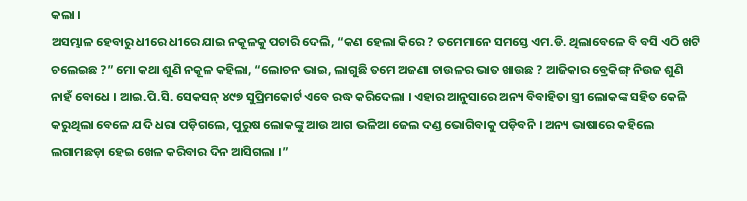କଲା ।
ଅସମ୍ଭାଳ ହେବାରୁ ଧୀରେ ଧୀରେ ଯାଇ ନକୂଳକୁ ପଚାରି ଦେଲି, “କଣ ହେଲା କିରେ ? ତମେମାନେ ସମସ୍ତେ ଏମ.ଡି. ଥିଲାବେଳେ ବି ବସି ଏଠି ଖଟି ଚଲେଇଛ ?” ମୋ କଥା ଶୁଣି ନକୂଳ କହିଲା, “ଲୋଚନ ଭାଇ, ଲାଗୁଛି ତମେ ଅଜଣା ଚାଉଳର ଭାତ ଖାଉଛ ? ଆଜିକାର ବ୍ରେକିଙ୍ଗ୍ ନିଉଜ ଶୁଣି ନାହଁ ବୋଧେ । ଆଇ.ପି.ସି. ସେକସନ୍ ୪୯୭ ସୁପ୍ରିମକୋର୍ଟ ଏବେ ରଦ୍ଧ କରିଦେଲା । ଏହାର ଆନୁସାରେ ଅନ୍ୟ ବିବାହିତା ସ୍ତ୍ରୀ ଲୋକଙ୍କ ସହିତ କେଳି କରୁଥିଲା ବେଳେ ଯଦି ଧରା ପଡ଼ିଗଲେ, ପୁରୁଷ ଲୋକଙ୍କୁ ଆଉ ଆଗ ଭଳିଆ ଜେଲ ଦଣ୍ଡ ଭୋଗିବାକୁ ପଡ଼ିବନି । ଅନ୍ୟ ଭାଷାରେ କହିଲେ ଲଗାମଛଡ଼ା ହେଇ ଖେଳ କରିବାର ଦିନ ଆସିଗଲା ।”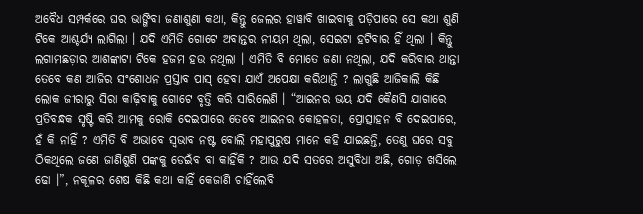ଅବୈଧ ସମ୍ପର୍କରେ ଘର ଭାଙ୍ଗିବା ଜଣାଶୁଣା କଥା, କିନ୍ତୁ ଜେଲର ହାୱାବି ଖାଇବାକୁ ପଡ଼ିପାରେ ସେ କଥା ଶୁଣି ଟିକେ ଆଶ୍ଚର୍ଯ୍ୟ ଲାଗିଲା । ଯଦି ଏମିତି ଗୋଟେ ଅବାନ୍ତର ନୀୟମ ଥିଲା, ସେଇଟା ହଟିବାର ହିଁ ଥିଲା । କିନ୍ତୁ ଲଗାମଛଡ଼ାର ଆଶଙ୍କାଟା ଟିକେ ହଜମ ହଉ ନଥିଲା । ଏମିତି ବି ମୋତେ ଜଣା ନଥିଲା, ଯଦି କରିବାର ଥାନ୍ତା ତେବେ କଣ ଆଜିର ସଂଶୋଧନ ପ୍ରସ୍ତାବ ପାସ୍ ହେବା ଯାଏଁ ଅପେକ୍ଷା କରିଥାନ୍ତି ? ଲାଗୁଛି ଆଜିକାଲି କିଛି ଲୋକ ଜୀରାରୁ ସିରା କାଢ଼ିବାକୁ ଗୋଟେ ବୃତ୍ତି କରି ସାରିଲେଣି । “ଆଇନର ଭୟ ଯଦି କୈଣସି ଯାଗାରେ ପ୍ରତିବନ୍ଧକ ସୃଷ୍ଟି କରି ଆମକୁ ରୋକି ଦେଇପାରେ ତେବେ ଆଇନର କୋହଳତା, ପ୍ରୋତ୍ସାହନ ବି ଦେଇପାରେ, ହଁ କି ନାହିଁ ? ଏମିତି ବି ଅଭାବେ ସ୍ୱଭାବ ନଷ୍ଟ ବୋଲି ମହାପୁରୁଷ ମାନେ କହି ଯାଇଛନ୍ତି, ତେଣୁ ଘରେ ସବୁ ଠିକଥିଲେ ଜଣେ ଜାଣିଶୁଣି ପଙ୍କକୁ ଡେଇଁବ ବା କାହିଁକି ? ଆଉ ଯଦି ସତରେ ଅସୁବିଧା ଅଛି, ଗୋଡ଼ ଖସିଲେ ଢୋ ।”, ନକୂଳର ଶେଷ କିଛି କଥା କାହିଁ କେଜାଣି ଚାହିଁଲେବି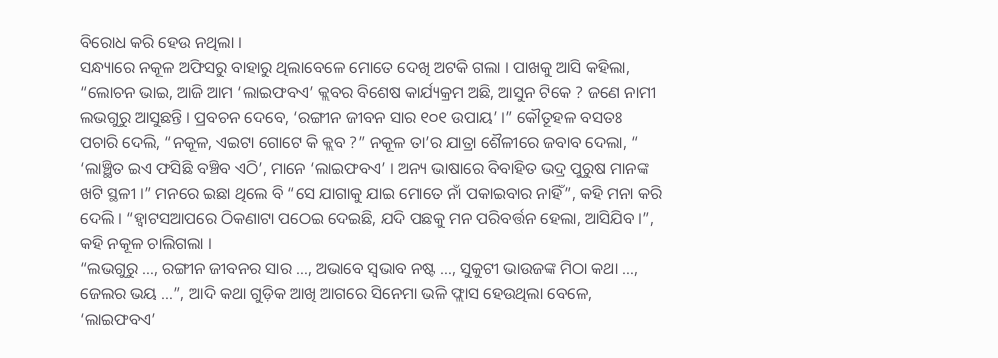ବିରୋଧ କରି ହେଉ ନଥିଲା ।
ସନ୍ଧ୍ୟାରେ ନକୂଳ ଅଫିସରୁ ବାହାରୁ ଥିଲାବେଳେ ମୋତେ ଦେଖି ଅଟକି ଗଲା । ପାଖକୁ ଆସି କହିଲା, “ଲୋଚନ ଭାଇ, ଆଜି ଆମ ‘ଲାଇଫବଏ’ କ୍ଲବର ବିଶେଷ କାର୍ଯ୍ୟକ୍ରମ ଅଛି, ଆସୁନ ଟିକେ ? ଜଣେ ନାମୀ ଲଭଗୁରୁ ଆସୁଛନ୍ତି । ପ୍ରବଚନ ଦେବେ, ‘ରଙ୍ଗୀନ ଜୀବନ ସାର ୧୦୧ ଉପାୟ’ ।” କୌତୂହଳ ବସତଃ ପଚାରି ଦେଲି, “ନକୂଳ, ଏଇଟା ଗୋଟେ କି କ୍ଲବ ?” ନକୂଳ ତା’ର ଯାତ୍ରା ଶୈଳୀରେ ଜବାବ ଦେଲା, “ ‘ଲାଞ୍ଛିତ ଇଏ ଫସିଛି ବଞ୍ଚିବ ଏଠି’, ମାନେ ‘ଲାଇଫବଏ’ । ଅନ୍ୟ ଭାଷାରେ ବିବାହିତ ଭଦ୍ର ପୁରୁଷ ମାନଙ୍କ ଖଟି ସ୍ଥଳୀ ।” ମନରେ ଇଛା ଥିଲେ ବି “ସେ ଯାଗାକୁ ଯାଇ ମୋତେ ନାଁ ପକାଇବାର ନାହିଁ”, କହି ମନା କରି ଦେଲି । “ହ୍ୱାଟସଆପରେ ଠିକଣାଟା ପଠେଇ ଦେଇଛି, ଯଦି ପଛକୁ ମନ ପରିବର୍ତ୍ତନ ହେଲା, ଆସିଯିବ ।”, କହି ନକୂଳ ଚାଲିଗଲା ।
“ଲଭଗୁରୁ …, ରଙ୍ଗୀନ ଜୀବନର ସାର …, ଅଭାବେ ସ୍ୱଭାବ ନଷ୍ଟ …, ସୁକୁଟୀ ଭାଉଜଙ୍କ ମିଠା କଥା …, ଜେଲର ଭୟ …”, ଆଦି କଥା ଗୁଡ଼ିକ ଆଖି ଆଗରେ ସିନେମା ଭଳି ଫ୍ଲାସ ହେଉଥିଲା ବେଳେ, ‘ଲାଇଫବଏ’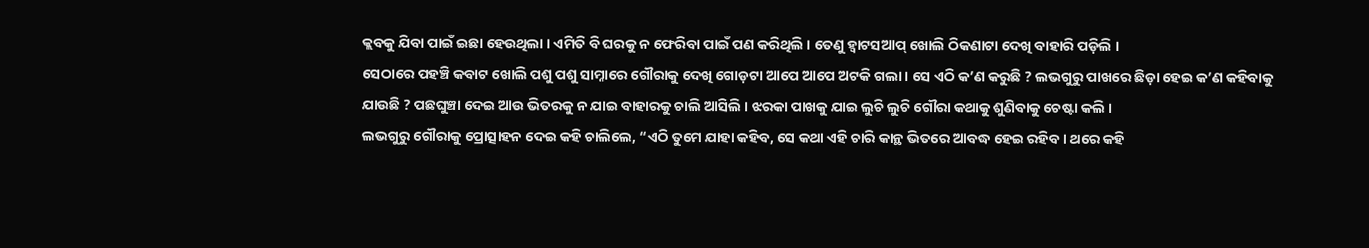କ୍ଲବକୁ ଯିବା ପାଇଁ ଇଛା ହେଉଥିଲା । ଏମିତି ବି ଘରକୁ ନ ଫେରିବା ପାଇଁ ପଣ କରିଥିଲି । ତେଣୁ ହ୍ୱାଟସଆପ୍ ଖୋଲି ଠିକଣାଟା ଦେଖି ବାହାରି ପଡ଼ିଲି ।
ସେଠାରେ ପହଞ୍ଚି କବାଟ ଖୋଲି ପଶୁ ପଶୁ ସାମ୍ନାରେ ଗୌରାକୁ ଦେଖି ଗୋଡ଼ଟା ଆପେ ଆପେ ଅଟକି ଗଲା । ସେ ଏଠି କ’ଣ କରୁଛି ? ଲଭଗୁରୁ ପାଖରେ ଛିଡ଼ା ହେଇ କ’ଣ କହିବାକୁ ଯାଉଛି ? ପଛଘୁଞ୍ଚା ଦେଇ ଆଉ ଭିତରକୁ ନ ଯାଇ ବାହାରକୁ ଚାଲି ଆସିଲି । ଝରକା ପାଖକୁ ଯାଇ ଲୁଚି ଲୁଚି ଗୌରା କଥାକୁ ଶୁଣିବାକୁ ଚେଷ୍ଟା କଲି ।
ଲଭଗୁରୁ ଗୌରାକୁ ପ୍ରୋତ୍ସାହନ ଦେଇ କହି ଚାଲିଲେ, “ଏଠି ତୁମେ ଯାହା କହିବ, ସେ କଥା ଏହି ଚାରି କାନ୍ଥ ଭିତରେ ଆବଦ୍ଧ ହେଇ ରହିବ । ଥରେ କହି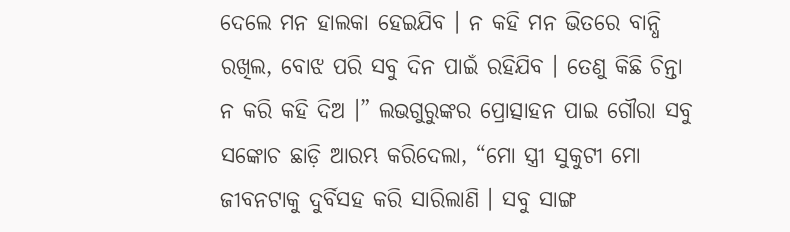ଦେଲେ ମନ ହାଲକା ହେଇଯିବ । ନ କହି ମନ ଭିତରେ ବାନ୍ଧି ରଖିଲ, ବୋଝ ପରି ସବୁ ଦିନ ପାଇଁ ରହିଯିବ । ତେଣୁ କିଛି ଚିନ୍ତା ନ କରି କହି ଦିଅ ।” ଲଭଗୁରୁଙ୍କର ପ୍ରୋତ୍ସାହନ ପାଇ ଗୌରା ସବୁ ସଙ୍କୋଚ ଛାଡ଼ି ଆରମ୍ଭ କରିଦେଲା, “ମୋ ସ୍ତ୍ରୀ ସୁକୁଟୀ ମୋ ଜୀବନଟାକୁ ଦୁର୍ବିସହ କରି ସାରିଲାଣି । ସବୁ ସାଙ୍ଗ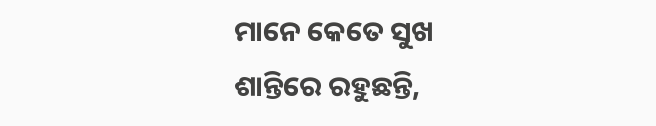ମାନେ କେତେ ସୁଖ ଶାନ୍ତିରେ ରହୁଛନ୍ତି,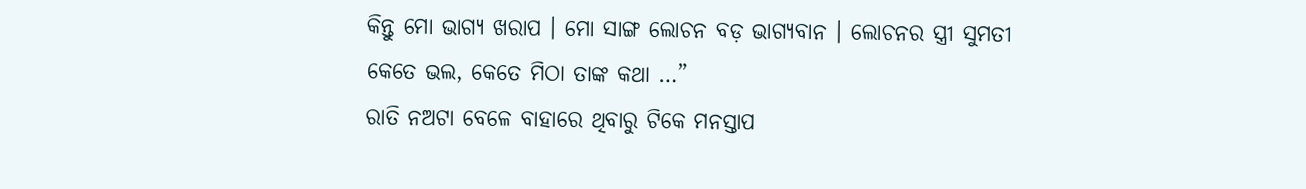କିନ୍ତୁ ମୋ ଭାଗ୍ୟ ଖରାପ । ମୋ ସାଙ୍ଗ ଲୋଚନ ବଡ଼ ଭାଗ୍ୟବାନ । ଲୋଚନର ସ୍ତ୍ରୀ ସୁମତୀ କେତେ ଭଲ, କେତେ ମିଠା ତାଙ୍କ କଥା …”
ରାତି ନଅଟା ବେଳେ ବାହାରେ ଥିବାରୁ ଟିକେ ମନସ୍ତାପ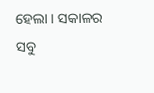ହେଲା । ସକାଳର ସବୁ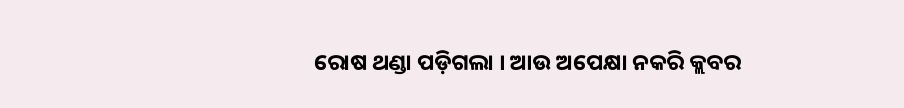ରୋଷ ଥଣ୍ଡା ପଡ଼ିଗଲା । ଆଉ ଅପେକ୍ଷା ନକରି କ୍ଲବର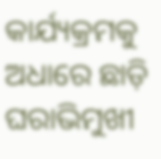କାର୍ଯ୍ୟକ୍ରମକୁ ଅଧାରେ ଛାଡ଼ି ଘରାଭିମୁଖୀ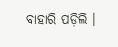ବାହାରି ପଡ଼ିଲି ।